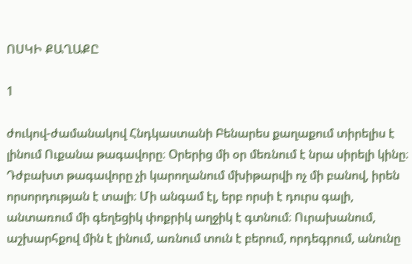ՈՍԿԻ ՔԱՂԱՔԸ

1

ժուկով-ժամանակով Հնդկաստանի Բենարես քաղաքում տիրելիս է լինում Ուքանա թագավորը։ Օրերից մի օր մեռնում է նրա սիրելի կինը։ Դժբախտ թագավորը չի կարողանում մխիթարվի ոչ մի բանով, իրեն որսորդության է տալի։ Մի անգամ էլ, երբ որսի է դուրս գալի, անտառում մի գեղեցիկ փոքրիկ աղջիկ է գտնում։ Ուրախանում, աշխարհքով մին է լինում, առնում տուն է բերում, որդեգրում, անունը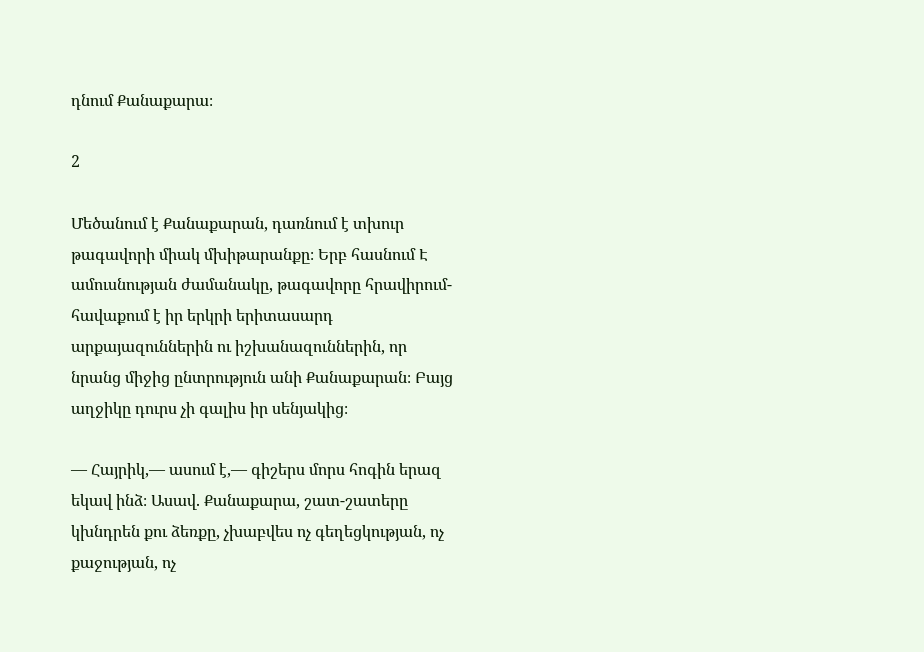դնում Քանաքարա։

2

Մեծանում է Քանաքարան, դառնում է տխուր թագավորի միակ մխիթարանքը։ Երբ հասնում Է ամուսնության ժամանակը, թագավորը հրավիրում-հավաքում է իր երկրի երիտասարդ արքայազուններին ու իշխանազուններին, որ նրանց միջից ընտրություն անի Քանաքարան։ Բայց աղջիկը դուրս չի գալիս իր սենյակից։

— Հայրիկ,— ասում է,— գիշերս մորս հոգին երազ եկավ ինձ։ Ասավ. Քանաքարա, շատ-շատերը կխնդրեն քու ձեռքը, չխաբվես ոչ գեղեցկության, ոչ քաջության, ոչ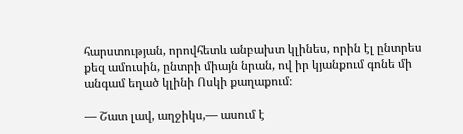հարստության, որովհետև անբախտ կլինես, որին էլ ընտրես քեզ ամուսին, ընտրի միայն նրան, ով իր կյանքում գոնե մի անգամ եղած կլինի Ոսկի քաղաքում։

— Շատ լավ, աղջիկս,— ասում է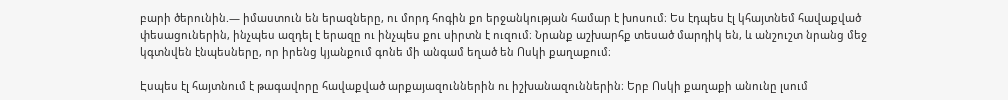բարի ծերունին.— իմաստուն են երազները, ու մորդ հոգին քո երջանկության համար է խոսում։ Ես էդպես էլ կհայտնեմ հավաքված փեսացուներին, ինչպես ազդել է երազը ու ինչպես քու սիրտն է ուզում։ Նրանք աշխարհք տեսած մարդիկ են, և անշուշտ նրանց մեջ կգտնվեն էնպեսները, որ իրենց կյանքում գոնե մի անգամ եղած են Ոսկի քաղաքում։

Էսպես էլ հայտնում է թագավորը հավաքված արքայազուններին ու իշխանազուններին։ Երբ Ոսկի քաղաքի անունը լսում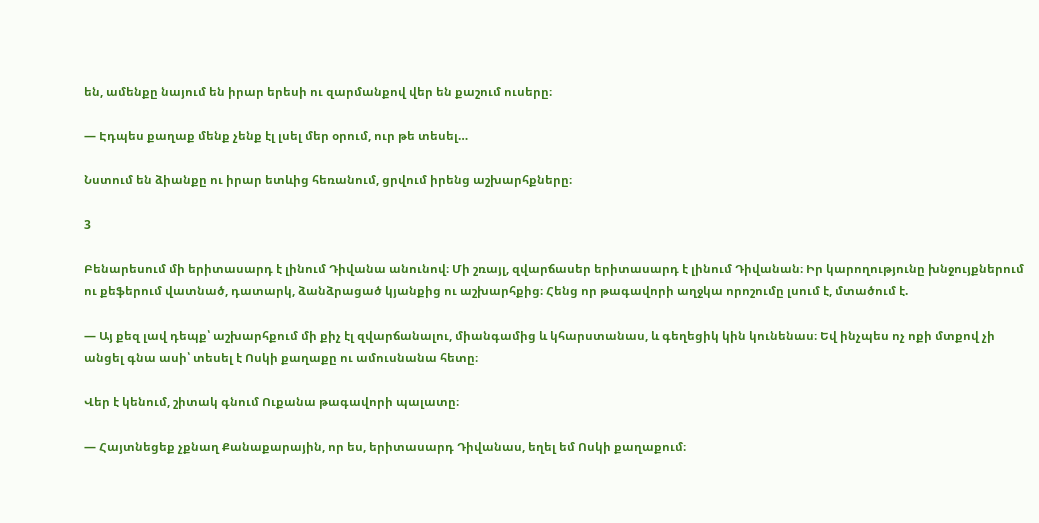են, ամենքը նայում են իրար երեսի ու զարմանքով վեր են քաշում ուսերը։

— Էդպես քաղաք մենք չենք էլ լսել մեր օրում, ուր թե տեսել…

Նստում են ձիանքը ու իրար ետևից հեռանում, ցրվում իրենց աշխարհքները։

3

Բենարեսում մի երիտասարդ է լինում Դիվանա անունով։ Մի շռայլ, զվարճասեր երիտասարդ է լինում Դիվանան։ Իր կարողությունը խնջույքներում ու քեֆերում վատնած, դատարկ, ձանձրացած կյանքից ու աշխարհքից։ Հենց որ թագավորի աղջկա որոշումը լսում է, մտածում է.

— Այ քեզ լավ դեպք՝ աշխարհքում մի քիչ էլ զվարճանալու, միանգամից և կհարստանաս, և գեղեցիկ կին կունենաս։ Եվ ինչպես ոչ ոքի մտքով չի անցել գնա ասի՝ տեսել է Ոսկի քաղաքը ու ամուսնանա հետը։

Վեր է կենում, շիտակ գնում Ուքանա թագավորի պալատը։

— Հայտնեցեք չքնաղ Քանաքարային, որ ես, երիտասարդ Դիվանաս, եղել եմ Ոսկի քաղաքում։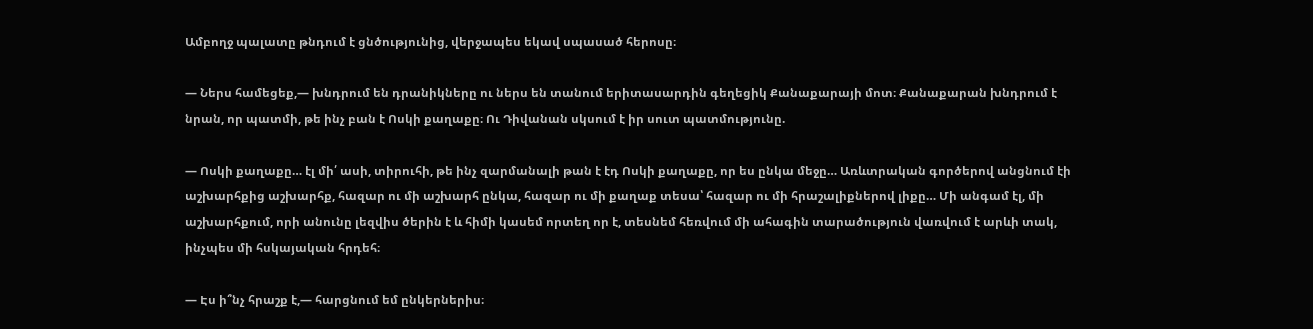Ամբողջ պալատը թնդում է ցնծությունից, վերջապես եկավ սպասած հերոսը։

— Ներս համեցեք,— խնդրում են դրանիկները ու ներս են տանում երիտասարդին գեղեցիկ Քանաքարայի մոտ։ Քանաքարան խնդրում է նրան, որ պատմի, թե ինչ բան է Ոսկի քաղաքը։ Ու Դիվանան սկսում է իր սուտ պատմությունը.

— Ոսկի քաղաքը… էլ մի՛ ասի, տիրուհի, թե ինչ զարմանալի թան է էդ Ոսկի քաղաքը, որ ես ընկա մեջը… Առևտրական գործերով անցնում էի աշխարհքից աշխարհք, հազար ու մի աշխարհ ընկա, հազար ու մի քաղաք տեսա՝ հազար ու մի հրաշալիքներով լիքը… Մի անգամ էլ, մի աշխարհքում, որի անունը լեզվիս ծերին է և հիմի կասեմ որտեղ որ է, տեսնեմ հեռվում մի ահագին տարածություն վառվում է արևի տակ, ինչպես մի հսկայական հրդեհ։

— Էս ի՞նչ հրաշք է,— հարցնում եմ ընկերներիս։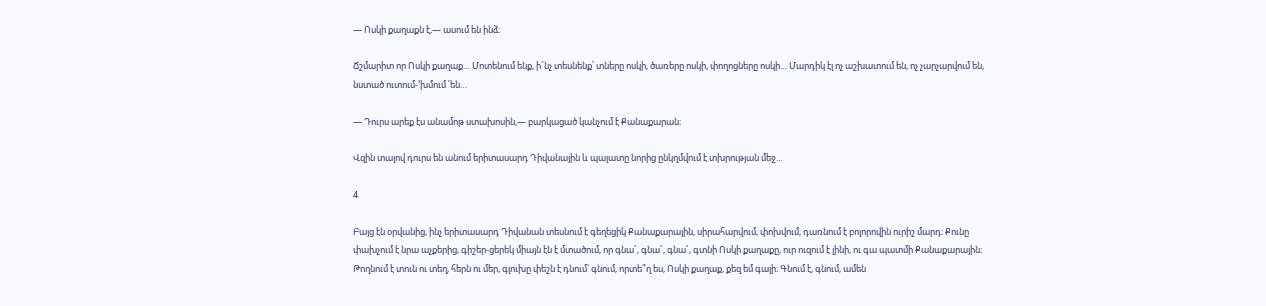— Ոսկի քաղաքն է,— ասում են ինձ։

Ճշմարիտ որ Ոսկի քաղաք… Մոտենում ենք, ի՜նչ տեսնենք՝ տները ոսկի, ծառերը ոսկի, փողոցները ոսկի… Մարդիկ էլ ոչ աշխատում են, ոչ չարչարվում են, նստած ուտում-՚խմում ՛են…

— Դուրս արեք էս անամոթ ստախոսին,— բարկացած կանչում է Քանաքարան։

Վզին տալով դուրս են անում երիտասարդ Դիվանային և պալատը նորից ընկղմվում է տխրության մեջ…

4

Բայց էն օրվանից, ինչ երիտասարդ Դիվանան տեսնում է գեղեցիկ Քանաքարային, սիրահարվում, փոխվում, դառնում է բոլորովին ուրիշ մարդ։ Քունը փախչում է նրա աչքերից, գիշեր-ցերեկ միայն էն է մտածում, որ գնա՜, գնա՜, գնա՜, գտնի Ոսկի քաղաքը, ուր ուզում է լինի, ու գա պատմի Քանաքարային։ Թողնում է տուն ու տեղ, հերն ու մեր, գլուխը փեշն է դնում՝ գնում, որտե՞ղ ես, Ոսկի քաղաք, քեզ եմ գալի։ Գնում է, գնում, ամեն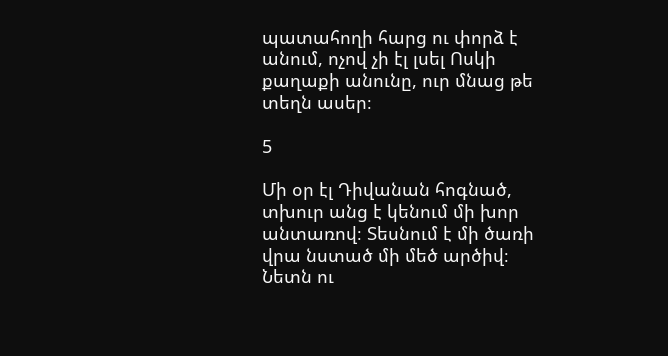պատահողի հարց ու փորձ է անում, ոչով չի էլ լսել Ոսկի քաղաքի անունը, ուր մնաց թե տեղն ասեր։

5

Մի օր էլ Դիվանան հոգնած, տխուր անց է կենում մի խոր անտառով։ Տեսնում է մի ծառի վրա նստած մի մեծ արծիվ։ Նետն ու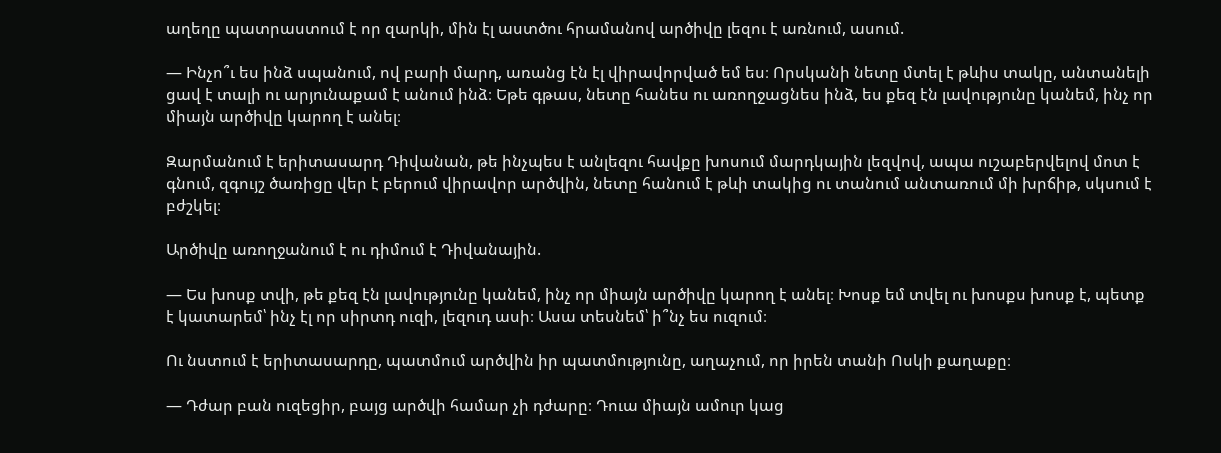աղեղը պատրաստում է որ զարկի, մին էլ աստծու հրամանով արծիվը լեզու է առնում, ասում.

— Ինչո՞ւ ես ինձ սպանում, ով բարի մարդ, առանց էն էլ վիրավորված եմ ես։ Որսկանի նետը մտել է թևիս տակը, անտանելի ցավ է տալի ու արյունաքամ է անում ինձ։ Եթե գթաս, նետը հանես ու առողջացնես ինձ, ես քեզ էն լավությունը կանեմ, ինչ որ միայն արծիվը կարող է անել։

Զարմանում է երիտասարդ Դիվանան, թե ինչպես է անլեզու հավքը խոսում մարդկային լեզվով, ապա ուշաբերվելով մոտ է գնում, զգույշ ծառիցը վեր է բերում վիրավոր արծվին, նետը հանում է թևի տակից ու տանում անտառում մի խրճիթ, սկսում է բժշկել։

Արծիվը առողջանում է ու դիմում է Դիվանային.

— Ես խոսք տվի, թե քեզ էն լավությունը կանեմ, ինչ որ միայն արծիվը կարող է անել։ Խոսք եմ տվել ու խոսքս խոսք է, պետք է կատարեմ՝ ինչ էլ որ սիրտդ ուզի, լեզուդ ասի։ Ասա տեսնեմ՝ ի՞նչ ես ուզում։

Ու նստում է երիտասարդը, պատմում արծվին իր պատմությունը, աղաչում, որ իրեն տանի Ոսկի քաղաքը։

— Դժար բան ուզեցիր, բայց արծվի համար չի դժարը։ Դուա միայն ամուր կաց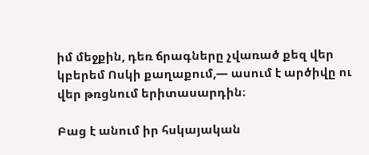իմ մեջքին, դեռ ճրագները չվառած քեզ վեր կբերեմ Ոսկի քաղաքում,— ասում է արծիվը ու վեր թռցնում երիտասարդին։

Բաց է անում իր հսկայական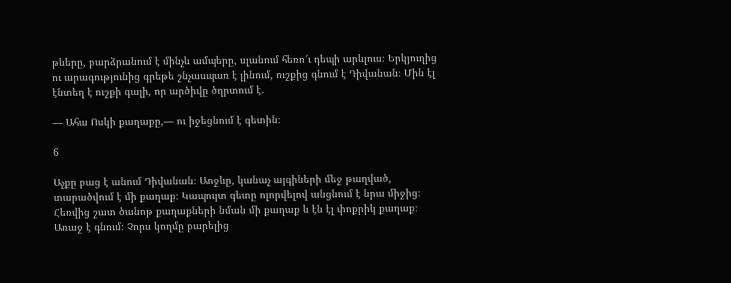թևերը, բարձրանում է մինչև ամպերը, սլանում հեռո՜ւ դեպի արևլուս։ Երկյուղից ու արագությունից գրեթե շնչասպառ է լինում, ուշքից գնում է Դիվանան։ Մին էլ էնտեղ է ուշքի գալի, որ արծիվը ծղրտում է.

— Ահա Ոսկի քաղաքը,— ու իջեցնում է գետին։

6

Աչքը բաց է անում Դիվանան։ Աոջևը, կանաչ այգիների մեջ թաղված, տարածվում է մի քաղաք։ Կապույտ գետը ոլորվելով անցնում է նրա միջից։ Հեռվից շատ ծանոթ քաղաքների նման մի քաղաք և էն էլ փոքրիկ քաղաք։ Առաջ է գնում։ Չորս կողմը բարելից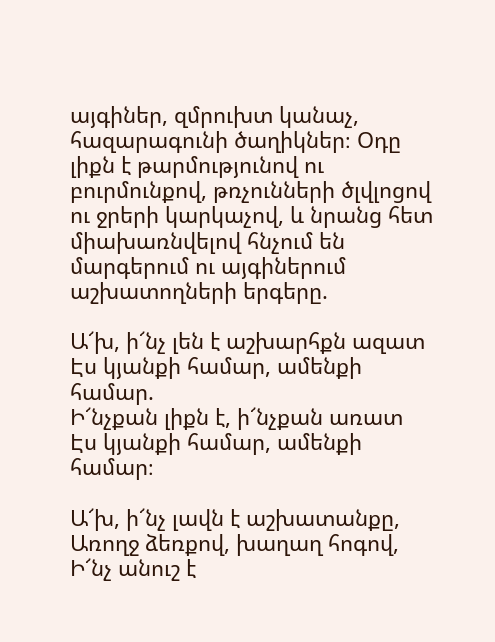այգիներ, զմրուխտ կանաչ, հազարագունի ծաղիկներ։ Օդը լիքն է թարմությունով ու բուրմունքով, թռչունների ծլվլոցով ու ջրերի կարկաչով, և նրանց հետ միախառնվելով հնչում են մարգերում ու այգիներում աշխատողների երգերը.

Ա՜խ, ի՜նչ լեն է աշխարհքն ազատ
Էս կյանքի համար, ամենքի համար.
Ի՜նչքան լիքն է, ի՜նչքան առատ
Էս կյանքի համար, ամենքի համար։

Ա՜խ, ի՜նչ լավն է աշխատանքը,
Առողջ ձեռքով, խաղաղ հոգով,
Ի՜նչ անուշ է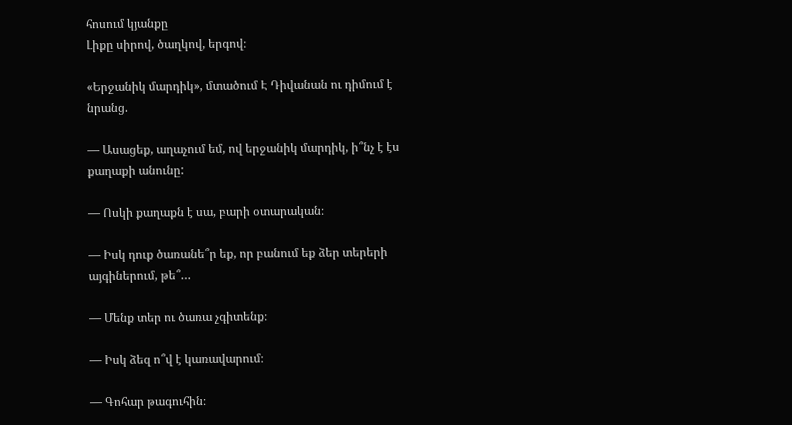հոսում կյանքը
Լիքը սիրով, ծաղկով, երգով։

«Երջանիկ մարդիկ», մտածում Է Դիվանան ու դիմում է նրանց.

— Ասացեք, աղաչում եմ, ով երջանիկ մարդիկ, ի՞նչ է էս քաղաքի անունը:

— Ոսկի քաղաքն է սա, բարի օտարական։

— Իսկ դուք ծառանե՞ր եք, որ բանում եք ձեր տերերի այգիներում, թե՞…

— Մենք տեր ու ծառա չգիտենք։

— Իսկ ձեզ ո՞վ է կառավարում։

— Գոհար թագուհին։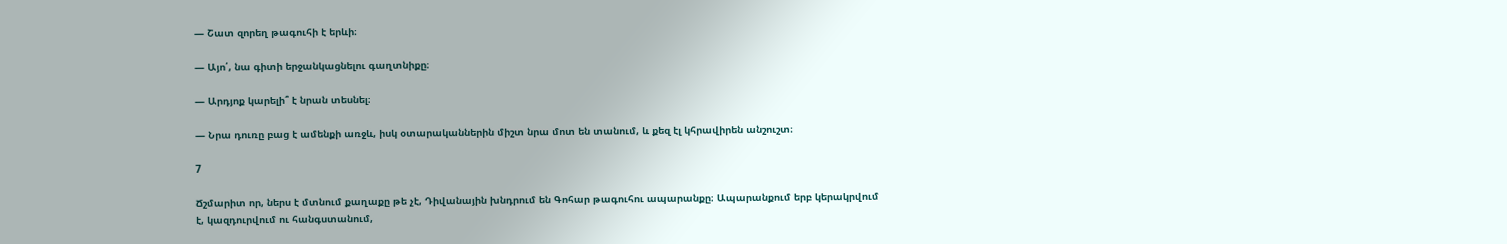— Շատ զորեղ թագուհի է երևի։

— Այո՛, նա գիտի երջանկացնելու գաղտնիքը։

— Արդյոք կարելի՞ է նրան տեսնել։

— Նրա դուռը բաց է ամենքի առջև, իսկ օտարականներին միշտ նրա մոտ են տանում, և քեզ էլ կհրավիրեն անշուշտ։

7

Ճշմարիտ որ, ներս է մտնում քաղաքը թե չէ, Դիվանային խնդրում են Գոհար թագուհու ապարանքը։ Ապարանքում երբ կերակրվում է, կազդուրվում ու հանգստանում,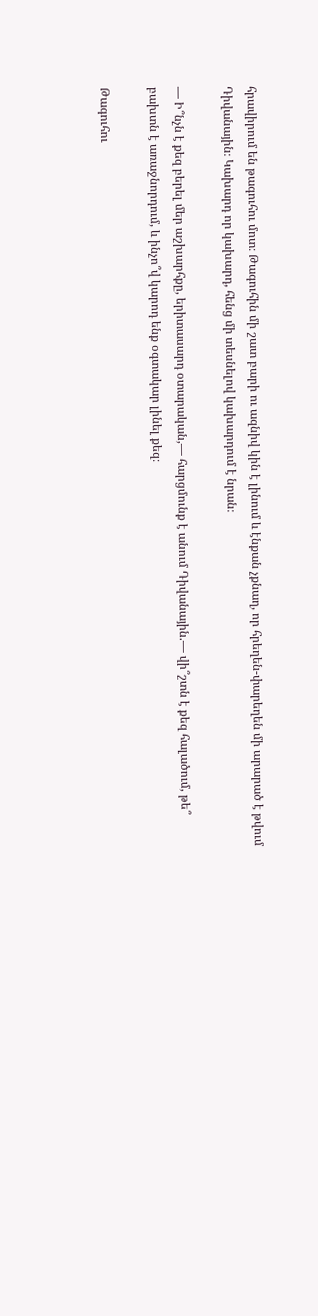հրավիրում են թագուհու մոտ։ Թագուհին մի շատ բարի ու ազնիվ կին է լինում և էնքան չքնաղ, որ հրեղեն-փարեղեն մի արարած է թվում Դիվանային։ Կախարդ որ կախարդ, հենց մի տեսնելով կախարդում է նրան։

— Ի՞նչն է քեզ բերել մեր աշխարհքը, երիտասարդ օտարական,— հարցմունք է անում Դիվանային.— վի՞շտն է քեզ հալածում, թե՞ բախտն է առաջնորդում, և ինչո՞վ կարոդ ենք օգտակար լինել քեզ։

Թագուհու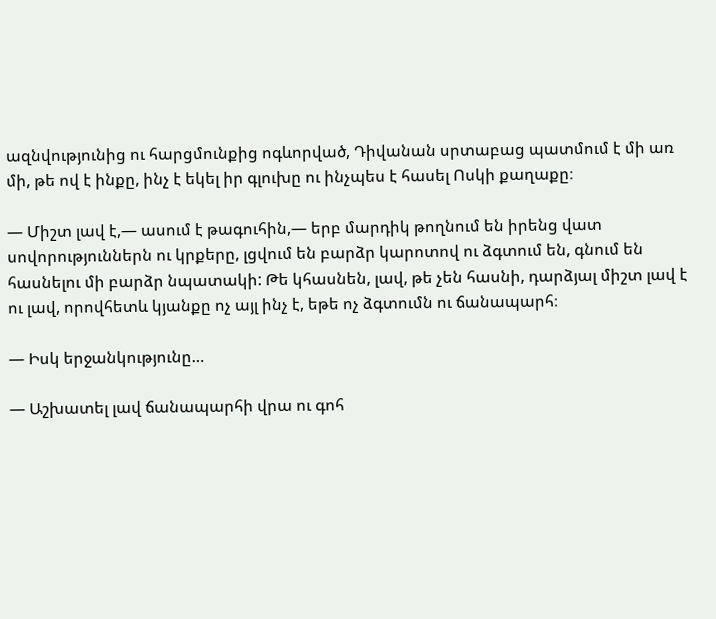ազնվությունից ու հարցմունքից ոգևորված, Դիվանան սրտաբաց պատմում է մի առ մի, թե ով է ինքը, ինչ է եկել իր գլուխը ու ինչպես է հասել Ոսկի քաղաքը։

— Միշտ լավ է,— ասում է թագուհին,— երբ մարդիկ թողնում են իրենց վատ սովորություններն ու կրքերը, լցվում են բարձր կարոտով ու ձգտում են, գնում են հասնելու մի բարձր նպատակի: Թե կհասնեն, լավ, թե չեն հասնի, դարձյալ միշտ լավ է ու լավ, որովհետև կյանքը ոչ այլ ինչ է, եթե ոչ ձգտումն ու ճանապարհ։

— Իսկ երջանկությունը…

— Աշխատել լավ ճանապարհի վրա ու գոհ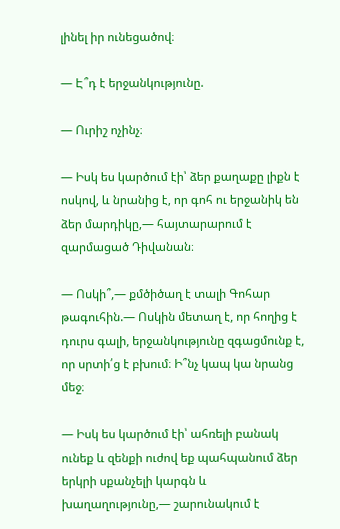լինել իր ունեցածով։

— Է՞դ է երջանկությունը.

— Ուրիշ ոչինչ։

— Իսկ ես կարծում էի՝ ձեր քաղաքը լիքն է ոսկով, և նրանից է, որ գոհ ու երջանիկ են ձեր մարդիկը,— հայտարարում է զարմացած Դիվանան։

— Ոսկի՞,— քմծիծաղ է տալի Գոհար թագուհին.— Ոսկին մետաղ է, որ հողից է դուրս գալի, երջանկությունը զգացմունք է, որ սրտի՛ց է բխում։ Ի՞նչ կապ կա նրանց մեջ։

— Իսկ ես կարծում էի՝ ահռելի բանակ ունեք և զենքի ուժով եք պահպանում ձեր երկրի սքանչելի կարգն և խաղաղությունը,— շարունակում է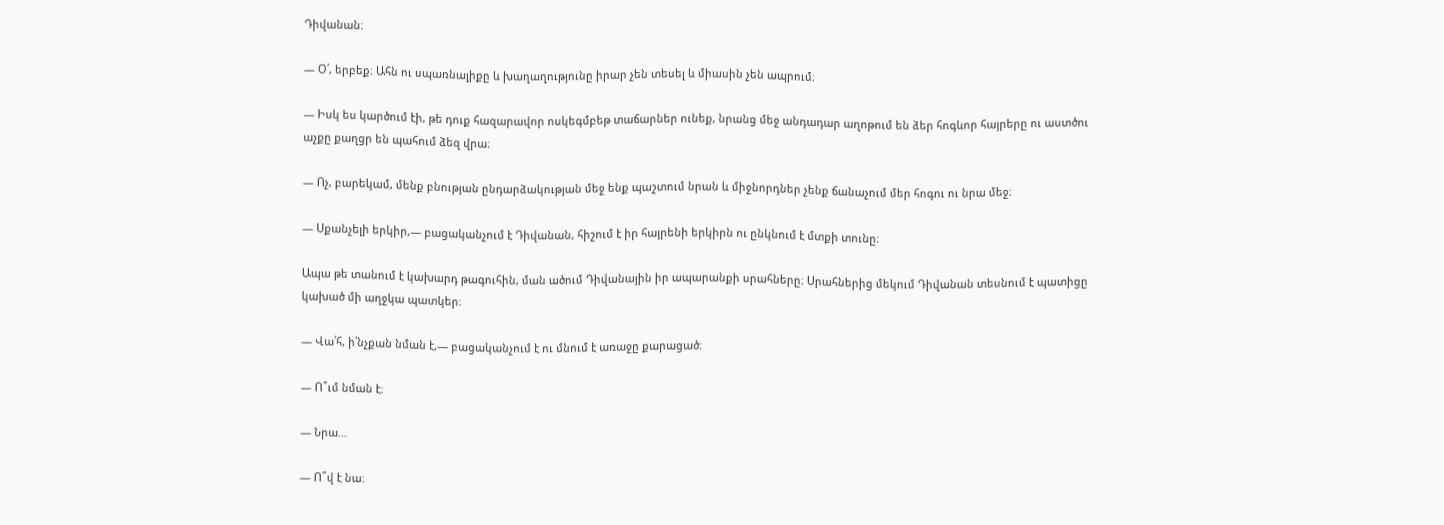Դիվանան։

— Օ՛, երբեք։ Ահն ու սպառնալիքը և խաղաղությունը իրար չեն տեսել և միասին չեն ապրում։

— Իսկ ես կարծում էի, թե դուք հազարավոր ոսկեգմբեթ տաճարներ ունեք, նրանց մեջ անդադար աղոթում են ձեր հոգևոր հայրերը ու աստծու աչքը քաղցր են պահում ձեզ վրա։

— Ոչ, բարեկամ, մենք բնության ընդարձակության մեջ ենք պաշտում նրան և միջնորդներ չենք ճանաչում մեր հոգու ու նրա մեջ։

— Սքանչելի երկիր,— բացականչում է Դիվանան, հիշում է իր հայրենի երկիրն ու ընկնում է մտքի տունը։

Ապա թե տանում է կախարդ թագուհին, ման ածում Դիվանային իր ապարանքի սրահները։ Սրահներից մեկում Դիվանան տեսնում է պատիցը կախած մի աղջկա պատկեր։

— Վա՛հ, ի՛նչքան նման է,— բացականչում է ու մնում է առաջը քարացած։

— Ո՞ւմ նման է։

— Նրա…

— Ո՞վ է նա։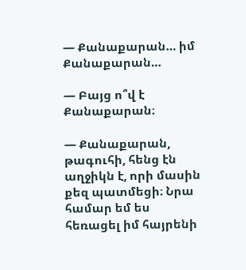— Քանաքարան… իմ Քանաքարան…

— Բայց ո՞վ է Քանաքարան։

— Քանաքարան, թագուհի, հենց էն աղջիկն է, որի մասին քեզ պատմեցի։ Նրա համար եմ ես հեռացել իմ հայրենի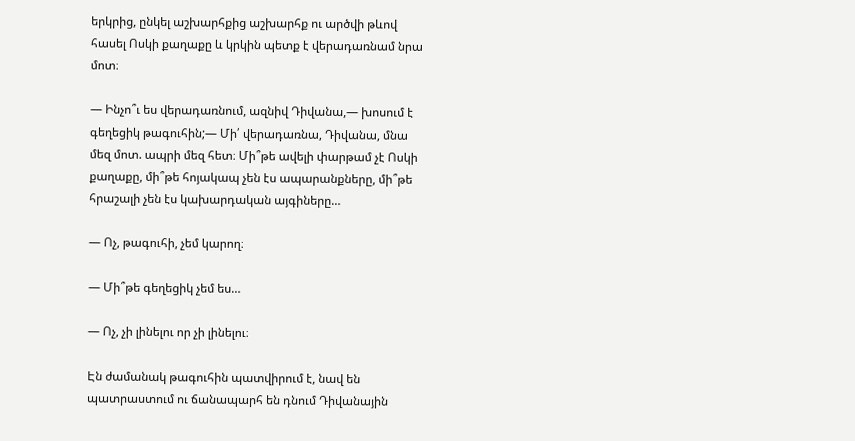երկրից, ընկել աշխարհքից աշխարհք ու արծվի թևով հասել Ոսկի քաղաքը և կրկին պետք է վերադառնամ նրա մոտ։

— Ինչո՞ւ ես վերադառնում, ազնիվ Դիվանա,— խոսում է գեղեցիկ թագուհին;— Մի՛ վերադառնա, Դիվանա, մնա մեզ մոտ. ապրի մեզ հետ։ Մի՞թե ավելի փարթամ չէ Ոսկի քաղաքը, մի՞թե հոյակապ չեն էս ապարանքները, մի՞թե հրաշալի չեն էս կախարդական այգիները…

— Ոչ, թագուհի, չեմ կարող։

— Մի՞թե գեղեցիկ չեմ ես…

— Ոչ, չի լինելու որ չի լինելու։

Էն ժամանակ թագուհին պատվիրում է, նավ են պատրաստում ու ճանապարհ են դնում Դիվանային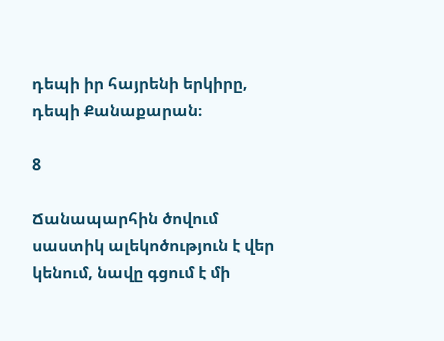դեպի իր հայրենի երկիրը, դեպի Քանաքարան։

8

Ճանապարհին ծովում սաստիկ ալեկոծություն է վեր կենում, նավը գցում է մի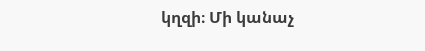կղզի։ Մի կանաչ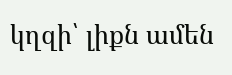կղզի՝ լիքն ամեն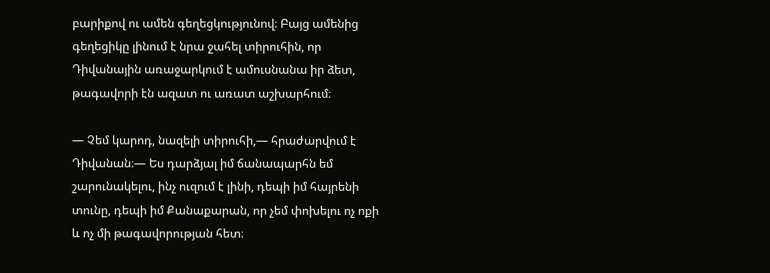բարիքով ու ամեն գեղեցկությունով։ Բայց ամենից գեղեցիկը լինում է նրա ջահել տիրուհին, որ Դիվանային առաջարկում է ամուսնանա իր ձետ, թագավորի էն ազատ ու առատ աշխարհում։

— Չեմ կարոդ, նազելի տիրուհի,— հրաժարվում է Դիվանան։— Ես դարձյալ իմ ճանապարհն եմ շարունակելու, ինչ ուզում է լինի, դեպի իմ հայրենի տունը, դեպի իմ Քանաքարան, որ չեմ փոխելու ոչ ոքի և ոչ մի թագավորության հետ։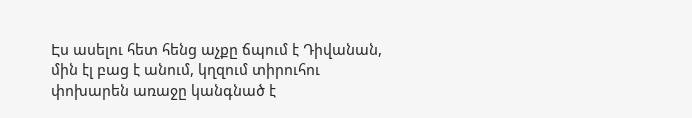Էս ասելու հետ հենց աչքը ճպում է Դիվանան, մին էլ բաց է անում, կղզում տիրուհու փոխարեն առաջը կանգնած է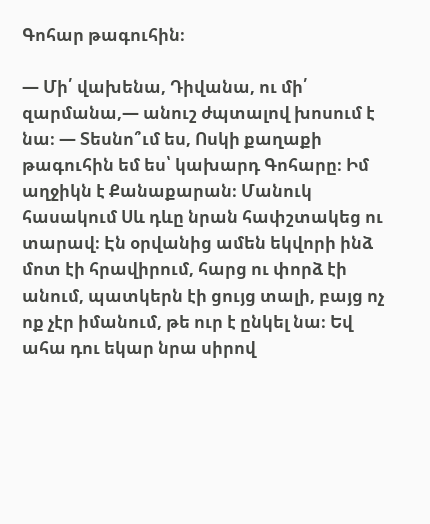Գոհար թագուհին։

— Մի՛ վախենա, Դիվանա, ու մի՛ զարմանա,— անուշ ժպտալով խոսում է նա։ — Տեսնո՞ւմ ես, Ոսկի քաղաքի թագուհին եմ ես՝ կախարդ Գոհարը։ Իմ աղջիկն է Քանաքարան։ Մանուկ հասակում Սև դևը նրան հափշտակեց ու տարավ։ Էն օրվանից ամեն եկվորի ինձ մոտ էի հրավիրում, հարց ու փորձ էի անում, պատկերն էի ցույց տալի, բայց ոչ ոք չէր իմանում, թե ուր է ընկել նա։ Եվ ահա դու եկար նրա սիրով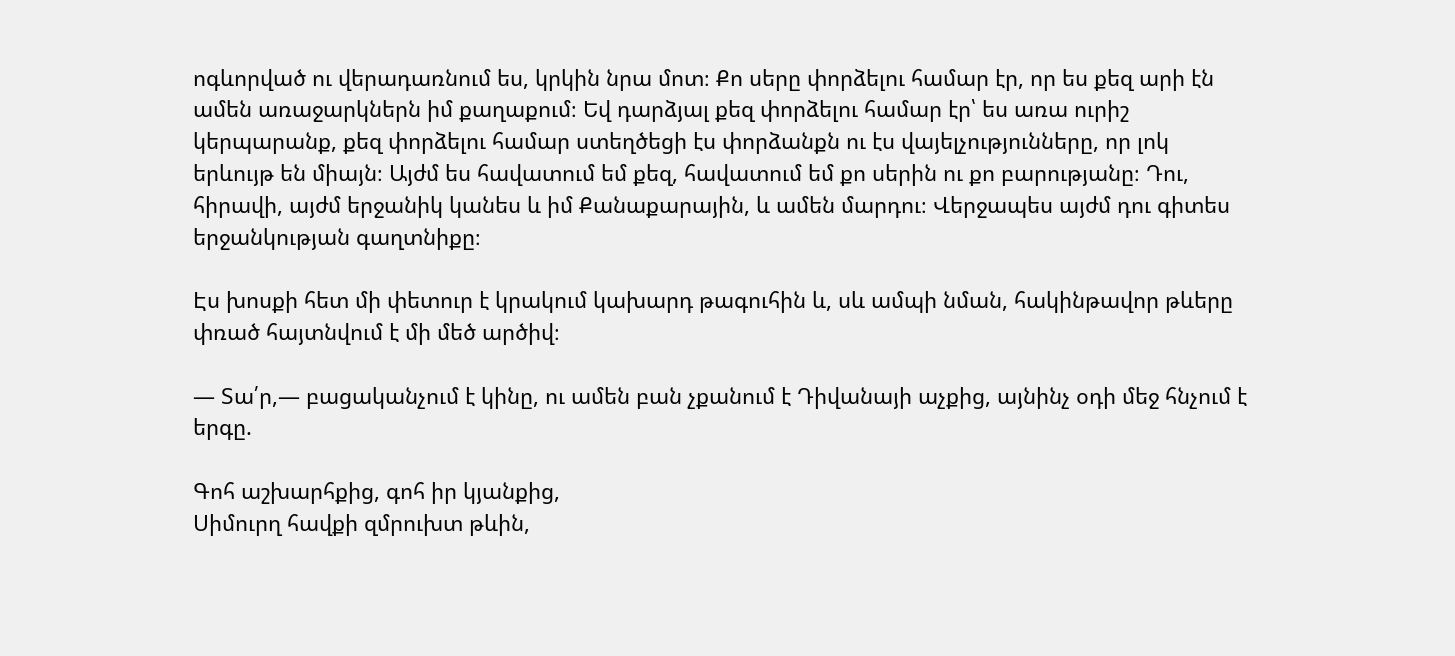ոգևորված ու վերադառնում ես, կրկին նրա մոտ։ Քո սերը փորձելու համար էր, որ ես քեզ արի էն ամեն առաջարկներն իմ քաղաքում։ Եվ դարձյալ քեզ փորձելու համար էր՝ ես առա ուրիշ կերպարանք, քեզ փորձելու համար ստեղծեցի էս փորձանքն ու էս վայելչությունները, որ լոկ երևույթ են միայն։ Այժմ ես հավատում եմ քեզ, հավատում եմ քո սերին ու քո բարությանը։ Դու, հիրավի, այժմ երջանիկ կանես և իմ Քանաքարային, և ամեն մարդու։ Վերջապես այժմ դու գիտես երջանկության գաղտնիքը։

Էս խոսքի հետ մի փետուր է կրակում կախարդ թագուհին և, սև ամպի նման, հակինթավոր թևերը փռած հայտնվում է մի մեծ արծիվ։

— Տա՛ր,— բացականչում է կինը, ու ամեն բան չքանում է Դիվանայի աչքից, այնինչ օդի մեջ հնչում է երգը.

Գոհ աշխարհքից, գոհ իր կյանքից,
Սիմուրղ հավքի զմրուխտ թևին,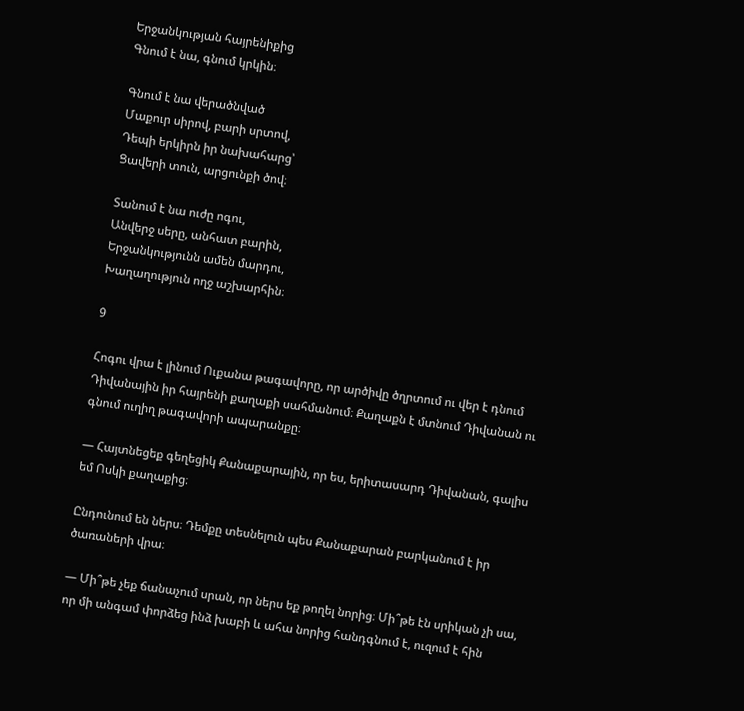Երջանկության հայրենիքից
Գնում է նա, գնում կրկին։

Գնում է նա վերածնված
Մաքուր սիրով, բարի սրտով,
Դեպի երկիրն իր նախահարց՝
Ցավերի տուն, արցունքի ծով։

Տանում է նա ուժը ոգու,
Անվերջ սերը, անհատ բարին,
Երջանկությունն ամեն մարդու,
Խաղաղություն ողջ աշխարհին։

9

Հոգու վրա է լինում Ուքանա թագավորը, որ արծիվը ծղրտում ու վեր է դնում Դիվանային իր հայրենի քաղաքի սահմանում։ Քաղաքն է մտնում Դիվանան ու գնում ուղիղ թագավորի ապարանքը։

— Հայտնեցեք գեղեցիկ Քանաքարային, որ ես, երիտասարդ Դիվանան, գալիս եմ Ոսկի քաղաքից։

Ընդունում են ներս։ Դեմքը տեսնելուն պես Քանաքարան բարկանում է իր ծառաների վրա։

— Մի՞թե չեք ճանաչում սրան, որ ներս եք թողել նորից։ Մի՞թե էն սրիկան չի սա, որ մի անգամ փորձեց ինձ խաբի և ահա նորից հանդգնում է, ուզում է հին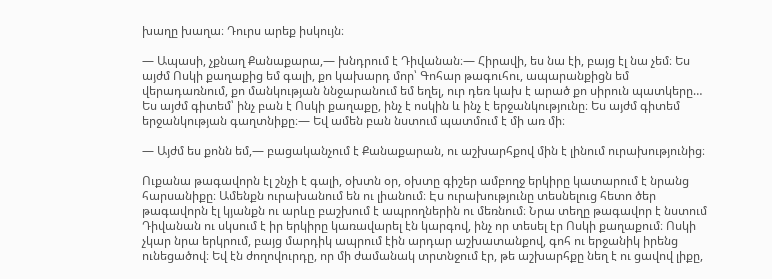խաղը խաղա։ Դուրս արեք իսկույն։

— Ապասի, չքնաղ Քանաքարա,— խնդրում է Դիվանան։— Հիրավի, ես նա էի, բայց էլ նա չեմ։ Ես այժմ Ոսկի քաղաքից եմ գալի, քո կախարդ մոր՝ Գոհար թագուհու, ապարանքիցն եմ վերադառնում, քո մանկության ննջարանում եմ եղել, ուր դեռ կախ է արած քո սիրուն պատկերը… Ես այժմ գիտեմ՝ ինչ բան է Ոսկի քաղաքը, ինչ է ոսկին և ինչ է երջանկությունը։ Ես այժմ գիտեմ երջանկության գաղտնիքը։— Եվ ամեն բան նստում պատմում է մի առ մի։

— Այժմ ես քոնն եմ,— բացականչում է Քանաքարան, ու աշխարհքով մին է լինում ուրախությունից։

Ուքանա թագավորն էլ շնչի է գալի, օխտն օր, օխտը գիշեր ամբողջ երկիրը կատարում է նրանց հարսանիքը։ Ամենքն ուրախանում են ու լիանում։ Էս ուրախությունը տեսնելուց հետո ծեր թագավորն էլ կյանքն ու արևը բաշխում է ապրողներին ու մեռնում։ Նրա տեղը թագավոր է նստում Դիվանան ու սկսում է իր երկիրը կառավարել էն կարգով, ինչ որ տեսել էր Ոսկի քաղաքում։ Ոսկի չկար նրա երկրում, բայց մարդիկ ապրում էին արդար աշխատանքով, գոհ ու երջանիկ իրենց ունեցածով։ Եվ էն ժողովուրդը, որ մի ժամանակ տրտնջում էր, թե աշխարհքը նեղ է ու ցավով լիքը,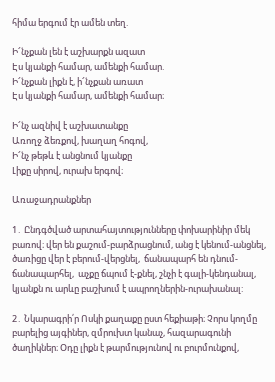հիմա երգում էր ամեն տեղ.

Ի՜նչքան լեն է աշխարքն ազատ
Էս կյանքի համար, ամենքի համար.
Ի՜նչքան լիքն է, ի՜նչքան առատ
Էս կյանքի համար, ամենքի համար։

Ի՜նչ ազնիվ է աշխատանքը
Առողջ ձեռքով, խաղաղ հոգով,
Ի՜նչ թեթև է անցնում կյանքը
Լիքը սիրով, ուրախ երգով։

Առաջադրանքներ

1․ Ընդգծված արտահայտությունները փոխարինիր մեկ բառով։ վեր են քաշում-բարձրացնում, անց է կենում-անցնել,  ծառիցը վեր է բերում-վերցնել,  ճանապարհ են դնում-ճանապարհել,  աչքը ճպում է-քնել, շնչի է գալի-կենդանալ, կյանքն ու արևը բաշխում է ապրողներին-ուրախանալ:

2․ Նկարագրի՛ր Ոսկի քաղաքը ըստ հեքիաթի։ Չորս կողմը բարելից այգիներ, զմրուխտ կանաչ, հազարագունի ծաղիկներ։ Օդը լիքն է թարմությունով ու բուրմունքով,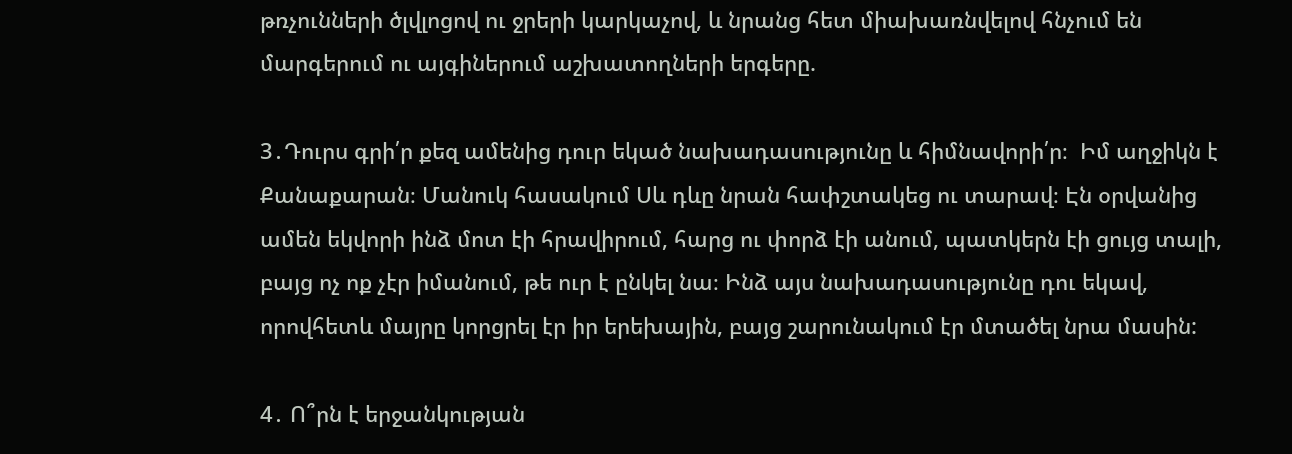թռչունների ծլվլոցով ու ջրերի կարկաչով, և նրանց հետ միախառնվելով հնչում են մարգերում ու այգիներում աշխատողների երգերը.

3․Դուրս գրի՛ր քեզ ամենից դուր եկած նախադասությունը և հիմնավորի՛ր։  Իմ աղջիկն է Քանաքարան։ Մանուկ հասակում Սև դևը նրան հափշտակեց ու տարավ։ Էն օրվանից ամեն եկվորի ինձ մոտ էի հրավիրում, հարց ու փորձ էի անում, պատկերն էի ցույց տալի, բայց ոչ ոք չէր իմանում, թե ուր է ընկել նա։ Ինձ այս նախադասությունը դու եկավ, որովհետև մայրը կորցրել էր իր երեխային, բայց շարունակում էր մտածել նրա մասին:

4․ Ո՞րն է երջանկության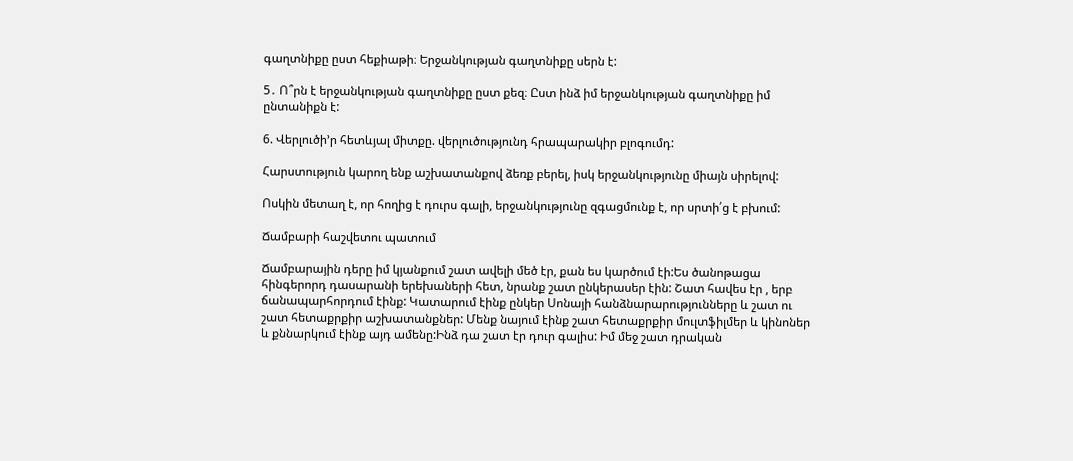գաղտնիքը ըստ հեքիաթի։ Երջանկության գաղտնիքը սերն է:

5․ Ո՞րն է երջանկության գաղտնիքը ըստ քեզ։ Ըստ ինձ իմ երջանկության գաղտնիքը իմ ընտանիքն է:

6. Վերլուծի’ր հետևյալ միտքը. վերլուծությունդ հրապարակիր բլոգումդ:

Հարստություն կարող ենք աշխատանքով ձեռք բերել, իսկ երջանկությունը միայն սիրելով:

Ոսկին մետաղ է, որ հողից է դուրս գալի, երջանկությունը զգացմունք է, որ սրտի՛ց է բխում:

Ճամբարի հաշվետու պատում

Ճամբարային դերը իմ կյանքում շատ ավելի մեծ էր, քան ես կարծում էի:Ես ծանոթացա հինգերորդ դասարանի երեխաների հետ, նրանք շատ ընկերասեր էին: Շատ հավես էր , երբ ճանապարհորդում էինք: Կատարում էինք ընկեր Սոնայի հանձնարարությունները և շատ ու շատ հետաքրքիր աշխատանքներ: Մենք նայում էինք շատ հետաքրքիր մուլտֆիլմեր և կինոներ և քննարկում էինք այդ ամենը:Ինձ դա շատ էր դուր գալիս: Իմ մեջ շատ դրական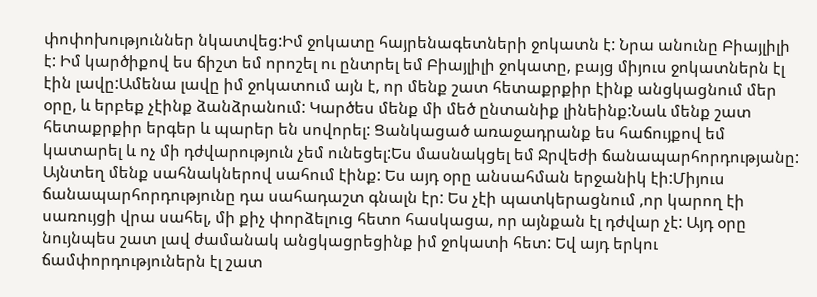փոփոխություններ նկատվեց:Իմ ջոկատը հայրենագետների ջոկատն է: Նրա անունը Բիայլիլի է: Իմ կարծիքով ես ճիշտ եմ որոշել ու ընտրել եմ Բիայլիլի ջոկատը, բայց միյուս ջոկատներն էլ էին լավը:Ամենա լավը իմ ջոկատում այն է, որ մենք շատ հետաքրքիր էինք անցկացնում մեր օրը, և երբեք չէինք ձանձրանում: Կարծես մենք մի մեծ ընտանիք լինեինք:Նաև մենք շատ հետաքրքիր երգեր և պարեր են սովորել: Ցանկացած առաջադրանք ես հաճույքով եմ կատարել և ոչ մի դժվարություն չեմ ունեցել:Ես մասնակցել եմ Ջրվեժի ճանապարհորդությանը: Այնտեղ մենք սահնակներով սահում էինք: Ես այդ օրը անսահման երջանիկ էի:Միյուս ճանապարհորդությունը դա սահադաշտ գնալն էր: Ես չէի պատկերացնում ,որ կարող էի սառույցի վրա սահել, մի քիչ փորձելուց հետո հասկացա, որ այնքան էլ դժվար չէ: Այդ օրը նույնպես շատ լավ ժամանակ անցկացրեցինք իմ ջոկատի հետ: Եվ այդ երկու ճամփորդություներն էլ շատ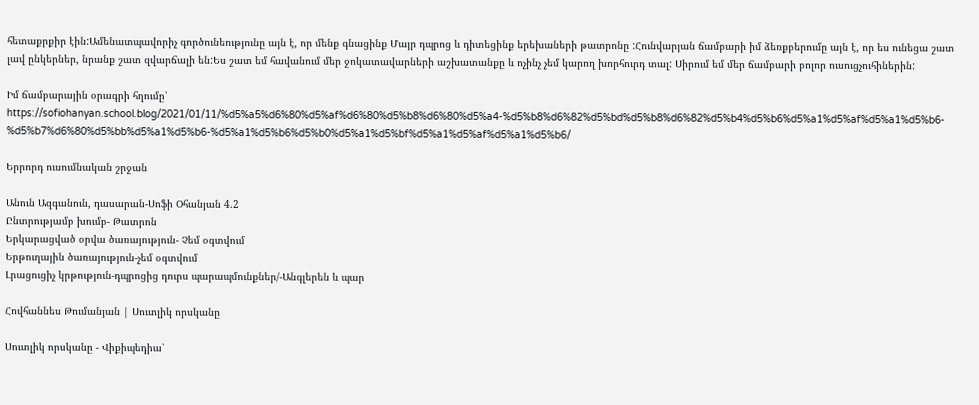հետաքրքիր էին:Ամենատպավորիչ գործունեությունը այն է, որ մենք գնացինք Մայր դպրոց և դիտեցինք երեխաների թատրոնը :Հունվարյան ճամբարի իմ ձեռքբերումը այն է, որ ես ունեցա շատ լավ ընկերներ, նրանք շատ զվարճալի են:Ես շատ եմ հավանում մեր ջոկատավարների աշխատանքը և ոչինչ չեմ կարող խորհուրդ տալ: Սիրում եմ մեր ճամբարի բոլոր ուսուցչուհիներին:

Իմ ճամբարային օրագրի հղումը՝ https://sofiohanyan.school.blog/2021/01/11/%d5%a5%d6%80%d5%af%d6%80%d5%b8%d6%80%d5%a4-%d5%b8%d6%82%d5%bd%d5%b8%d6%82%d5%b4%d5%b6%d5%a1%d5%af%d5%a1%d5%b6-%d5%b7%d6%80%d5%bb%d5%a1%d5%b6-%d5%a1%d5%b6%d5%b0%d5%a1%d5%bf%d5%a1%d5%af%d5%a1%d5%b6/

Երրորդ ուսումնական շրջան

Անուն Ազգանուն, դասարան-Սոֆի Օհանյան 4.2
Ընտրությամբ խումբ- Թատրոն
Երկարացված օրվա ծառայություն- Չեմ օգտվում
Երթուղային ծառայություն-չեմ օգտվում
Լրացուցիչ կրթություն-դպրոցից դուրս պարապմունքներ/-Անգլերեն և պար

Հովհաննես Թումանյան | Սուտլիկ որսկանը

Սուտլիկ որսկանը - Վիքիպեդիա՝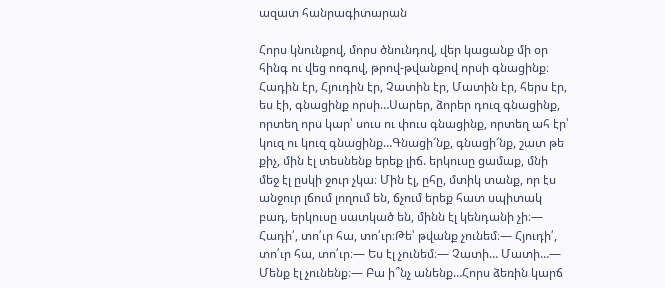ազատ հանրագիտարան

Հորս կնունքով, մորս ծնունդով, վեր կացանք մի օր հինգ ու վեց ոոգով, թրով-թվանքով որսի գնացինք։ Հադին էր, Հյուդին էր, Չատին էր, Մատին էր, հերս էր, ես էի, գնացինք որսի…Սարեր, ձորեր դուզ գնացինք, որտեղ որս կար՝ սուս ու փուս գնացինք, որտեղ ահ էր՝ կուզ ու կուզ գնացինք…Գնացի՜նք, գնացի՜նք, շատ թե քիչ, մին էլ տեսնենք երեք լիճ. երկուսը ցամաք, մնի մեջ էլ ըսկի ջուր չկա։ Մին էլ, ըհը, մտիկ տանք, որ էս անջուր լճում լողում են, ճչում երեք հատ սպիտակ բադ, երկուսը սատկած են, մինն էլ կենդանի չի։— Հադի՛, տո՛ւր հա, տո՛ւր։Թե՝ թվանք չունեմ։— Հյուդի՛, տո՛ւր հա, տո՛ւր։— Ես էլ չունեմ։— Չատի… Մատի…— Մենք էլ չունենք։— Բա ի՞նչ անենք…Հորս ձեռին կարճ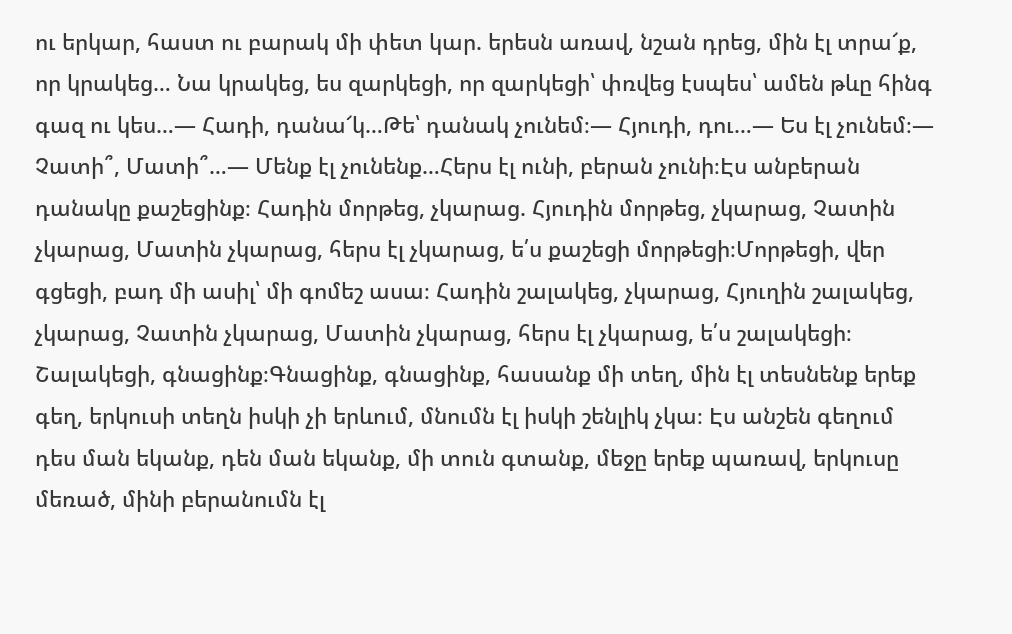ու երկար, հաստ ու բարակ մի փետ կար. երեսն առավ, նշան դրեց, մին էլ տրա՜ք, որ կրակեց… Նա կրակեց, ես զարկեցի, որ զարկեցի՝ փռվեց էսպես՝ ամեն թևը հինգ գազ ու կես…— Հադի, դանա՜կ…Թե՝ դանակ չունեմ։— Հյուդի, դու…— Ես էլ չունեմ։— Չատի՞, Մատի՞…— Մենք էլ չունենք…Հերս էլ ունի, բերան չունի։Էս անբերան դանակը քաշեցինք։ Հադին մորթեց, չկարաց. Հյուդին մորթեց, չկարաց, Չատին չկարաց, Մատին չկարաց, հերս էլ չկարաց, ե՛ս քաշեցի մորթեցի։Մորթեցի, վեր գցեցի, բադ մի ասիլ՝ մի գոմեշ ասա։ Հադին շալակեց, չկարաց, Հյուղին շալակեց, չկարաց, Չատին չկարաց, Մատին չկարաց, հերս էլ չկարաց, ե՛ս շալակեցի։ Շալակեցի, գնացինք։Գնացինք, գնացինք, հասանք մի տեղ, մին էլ տեսնենք երեք գեղ, երկուսի տեղն իսկի չի երևում, մնումն էլ իսկի շենլիկ չկա։ Էս անշեն գեղում դես ման եկանք, դեն ման եկանք, մի տուն գտանք, մեջը երեք պառավ, երկուսը մեռած, մինի բերանումն էլ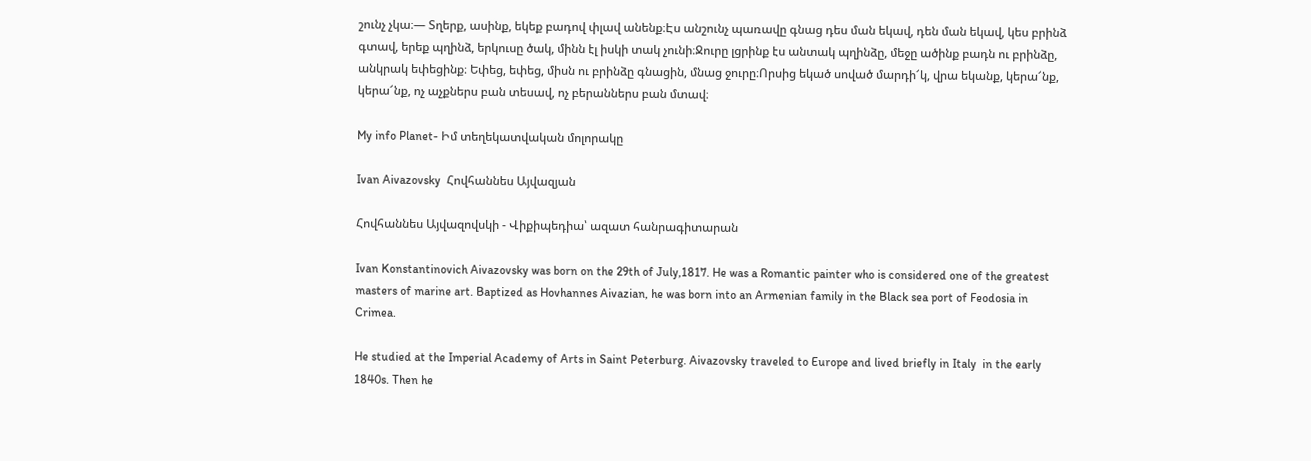շունչ չկա։— Տղերք, ասինք, եկեք բադով փլավ անենք։Էս անշունչ պառավը գնաց դես ման եկավ, դեն ման եկավ, կես բրինձ գտավ, երեք պղինձ, երկուսը ծակ, մինն էլ իսկի տակ չունի։Ջուրը լցրինք էս անտակ պղինձը, մեջը ածինք բադն ու բրինձը, անկրակ եփեցինք։ Եփեց, եփեց, միսն ու բրինձը գնացին, մնաց ջուրը։Որսից եկած սոված մարդի՜կ, վրա եկանք, կերա՜նք, կերա՜նք, ոչ աչքներս բան տեսավ, ոչ բերաններս բան մտավ։

My info Planet- Իմ տեղեկատվական մոլորակը

Ivan Aivazovsky  Հովհաննես Այվազյան

Հովհաննես Այվազովսկի - Վիքիպեդիա՝ ազատ հանրագիտարան

Ivan Konstantinovich Aivazovsky was born on the 29th of July,1817. He was a Romantic painter who is considered one of the greatest masters of marine art. Baptized as Hovhannes Aivazian, he was born into an Armenian family in the Black sea port of Feodosia in Crimea.

He studied at the Imperial Academy of Arts in Saint Peterburg. Aivazovsky traveled to Europe and lived briefly in Italy  in the early 1840s. Then he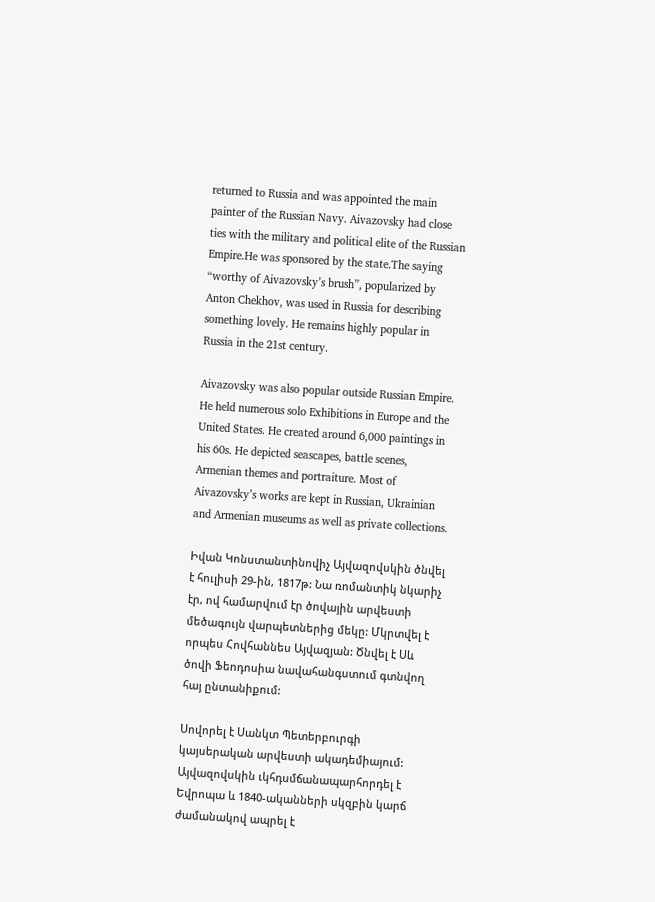returned to Russia and was appointed the main painter of the Russian Navy. Aivazovsky had close ties with the military and political elite of the Russian Empire.He was sponsored by the state.The saying “worthy of Aivazovsky’s brush”, popularized by Anton Chekhov, was used in Russia for describing something lovely. He remains highly popular in Russia in the 21st century.

Aivazovsky was also popular outside Russian Empire. He held numerous solo Exhibitions in Europe and the United States. He created around 6,000 paintings in his 60s. He depicted seascapes, battle scenes, Armenian themes and portraiture. Most of Aivazovsky’s works are kept in Russian, Ukrainian and Armenian museums as well as private collections.

Իվան Կոնստանտինովիչ Այվազովսկին ծնվել է հուլիսի 29-ին, 1817թ: Նա ռոմանտիկ նկարիչ էր, ով համարվում էր ծովային արվեստի մեծագույն վարպետներից մեկը: Մկրտվել է որպես Հովհաննես Այվազյան: Ծնվել է Սև ծովի Ֆեոդոսիա նավահանգստում գտնվող հայ ընտանիքում:

Սովորել է Սանկտ Պետերբուրգի կայսերական արվեստի ակադեմիայում: Այվազովսկին ւկհդսմճանապարհորդել է Եվրոպա և 1840-ականների սկզբին կարճ ժամանակով ապրել է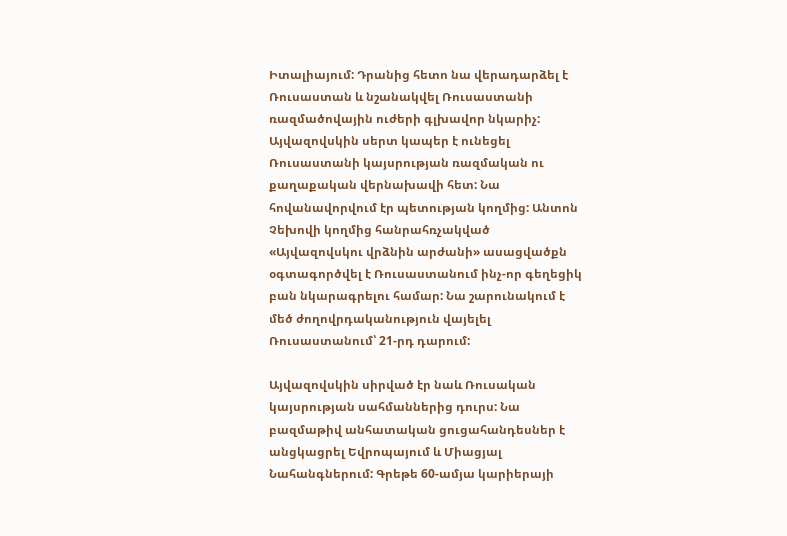Իտալիայում: Դրանից հետո նա վերադարձել է Ռուսաստան և նշանակվել Ռուսաստանի ռազմածովային ուժերի գլխավոր նկարիչ: Այվազովսկին սերտ կապեր է ունեցել Ռուսաստանի կայսրության ռազմական ու քաղաքական վերնախավի հետ: Նա հովանավորվում էր պետության կողմից: Անտոն Չեխովի կողմից հանրահռչակված «Այվազովսկու վրձնին արժանի» ասացվածքն օգտագործվել է Ռուսաստանում ինչ-որ գեղեցիկ բան նկարագրելու համար: Նա շարունակում է մեծ ժողովրդականություն վայելել Ռուսաստանում՝ 21-րդ դարում:

Այվազովսկին սիրված էր նաև Ռուսական կայսրության սահմաններից դուրս: Նա բազմաթիվ անհատական ցուցահանդեսներ է անցկացրել Եվրոպայում և Միացյալ Նահանգներում: Գրեթե 60-ամյա կարիերայի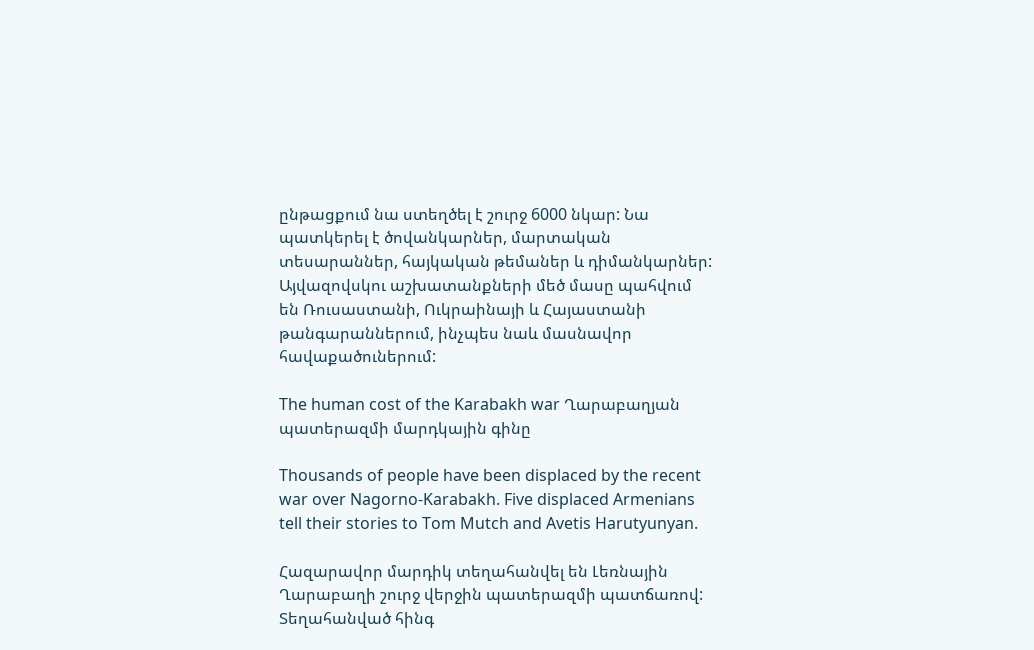ընթացքում նա ստեղծել է շուրջ 6000 նկար: Նա պատկերել է ծովանկարներ, մարտական տեսարաններ, հայկական թեմաներ և դիմանկարներ: Այվազովսկու աշխատանքների մեծ մասը պահվում են Ռուսաստանի, Ուկրաինայի և Հայաստանի թանգարաններում, ինչպես նաև մասնավոր հավաքածուներում:

The human cost of the Karabakh war Ղարաբաղյան պատերազմի մարդկային գինը

Thousands of people have been displaced by the recent war over Nagorno-Karabakh. Five displaced Armenians tell their stories to Tom Mutch and Avetis Harutyunyan.

Հազարավոր մարդիկ տեղահանվել են Լեռնային Ղարաբաղի շուրջ վերջին պատերազմի պատճառով: Տեղահանված հինգ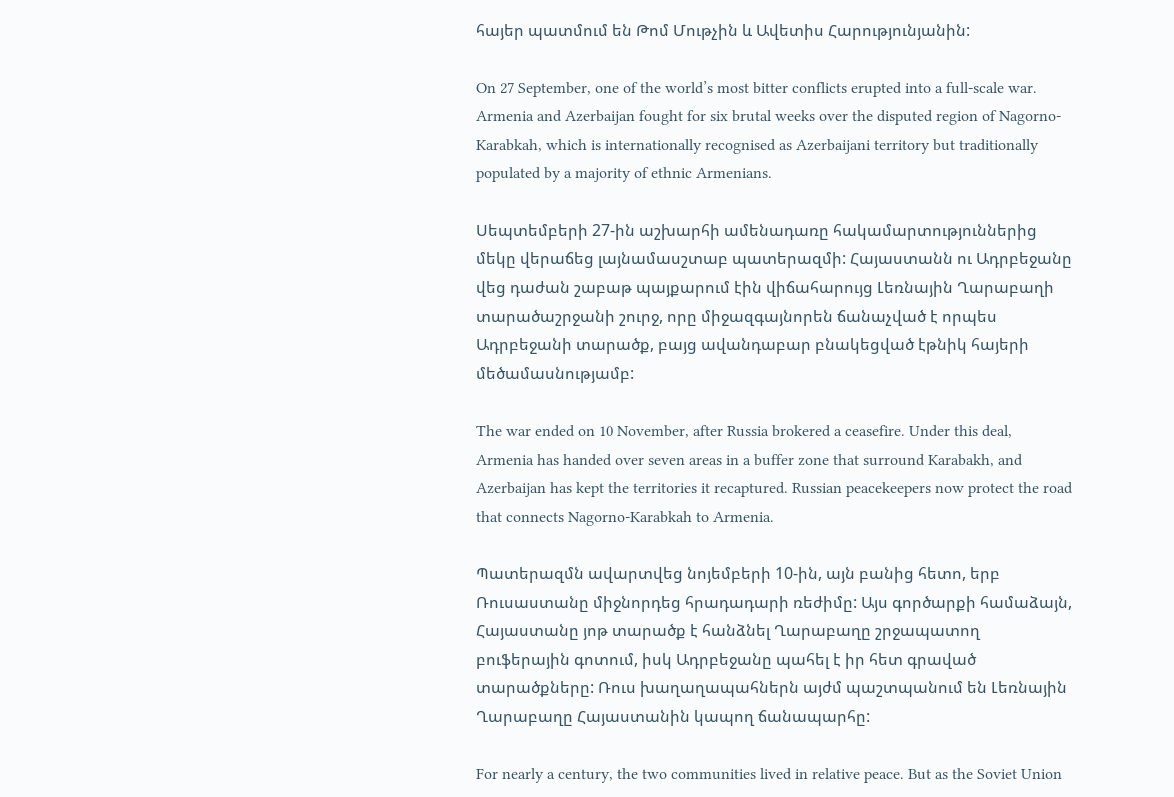հայեր պատմում են Թոմ Մութչին և Ավետիս Հարությունյանին:

On 27 September, one of the world’s most bitter conflicts erupted into a full-scale war. Armenia and Azerbaijan fought for six brutal weeks over the disputed region of Nagorno-Karabkah, which is internationally recognised as Azerbaijani territory but traditionally populated by a majority of ethnic Armenians.

Սեպտեմբերի 27-ին աշխարհի ամենադառը հակամարտություններից մեկը վերաճեց լայնամասշտաբ պատերազմի: Հայաստանն ու Ադրբեջանը վեց դաժան շաբաթ պայքարում էին վիճահարույց Լեռնային Ղարաբաղի տարածաշրջանի շուրջ, որը միջազգայնորեն ճանաչված է որպես Ադրբեջանի տարածք, բայց ավանդաբար բնակեցված էթնիկ հայերի մեծամասնությամբ:

The war ended on 10 November, after Russia brokered a ceasefire. Under this deal, Armenia has handed over seven areas in a buffer zone that surround Karabakh, and Azerbaijan has kept the territories it recaptured. Russian peacekeepers now protect the road that connects Nagorno-Karabkah to Armenia.

Պատերազմն ավարտվեց նոյեմբերի 10-ին, այն բանից հետո, երբ Ռուսաստանը միջնորդեց հրադադարի ռեժիմը: Այս գործարքի համաձայն, Հայաստանը յոթ տարածք է հանձնել Ղարաբաղը շրջապատող բուֆերային գոտում, իսկ Ադրբեջանը պահել է իր հետ գրաված տարածքները: Ռուս խաղաղապահներն այժմ պաշտպանում են Լեռնային Ղարաբաղը Հայաստանին կապող ճանապարհը:

For nearly a century, the two communities lived in relative peace. But as the Soviet Union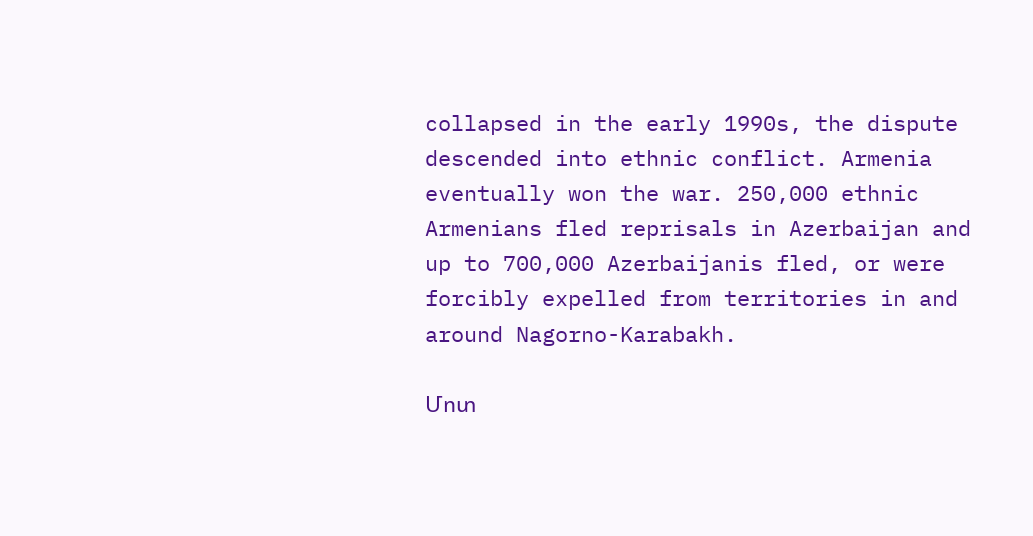collapsed in the early 1990s, the dispute descended into ethnic conflict. Armenia eventually won the war. 250,000 ethnic Armenians fled reprisals in Azerbaijan and up to 700,000 Azerbaijanis fled, or were forcibly expelled from territories in and around Nagorno-Karabakh.

Մոտ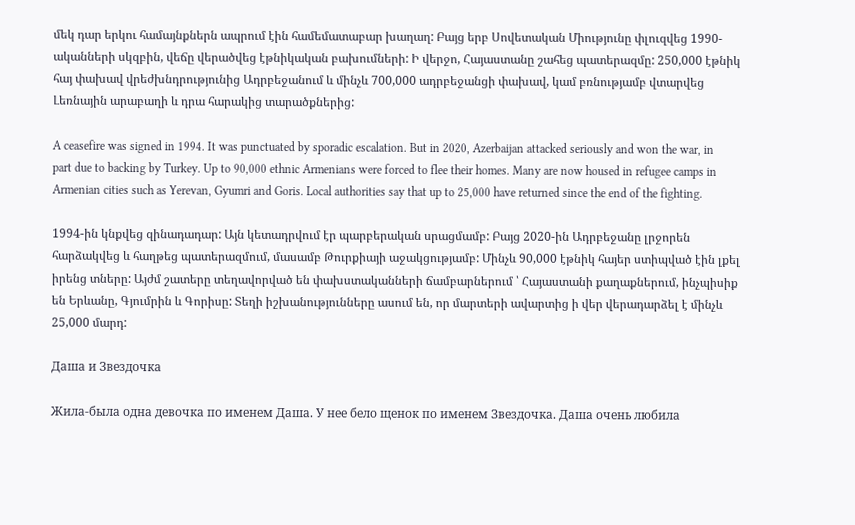մեկ դար երկու համայնքներն ապրում էին համեմատաբար խաղաղ: Բայց երբ Սովետական Միությունը փլուզվեց 1990-ականների սկզբին, վեճը վերածվեց էթնիկական բախումների: Ի վերջո, Հայաստանը շահեց պատերազմը: 250,000 էթնիկ հայ փախավ վրեժխնդրությունից Ադրբեջանում և մինչև 700,000 ադրբեջանցի փախավ, կամ բռնությամբ վտարվեց Լեռնային արաբաղի և դրա հարակից տարածքներից:

A ceasefire was signed in 1994. It was punctuated by sporadic escalation. But in 2020, Azerbaijan attacked seriously and won the war, in part due to backing by Turkey. Up to 90,000 ethnic Armenians were forced to flee their homes. Many are now housed in refugee camps in Armenian cities such as Yerevan, Gyumri and Goris. Local authorities say that up to 25,000 have returned since the end of the fighting.

1994-ին կնքվեց զինադադար: Այն կետադրվում էր պարբերական սրացմամբ: Բայց 2020-ին Ադրբեջանը լրջորեն հարձակվեց և հաղթեց պատերազմում, մասամբ Թուրքիայի աջակցությամբ: Մինչև 90,000 էթնիկ հայեր ստիպված էին լքել իրենց տները: Այժմ շատերը տեղավորված են փախստականների ճամբարներում ՝ Հայաստանի քաղաքներում, ինչպիսիք են Երևանը, Գյումրին և Գորիսը: Տեղի իշխանությունները ասում են, որ մարտերի ավարտից ի վեր վերադարձել է մինչև 25,000 մարդ:

Даша и Звездочка

Жила-была одна девочка по именем Даша. У нее бело щенок по именем Звездочка. Даша очень любила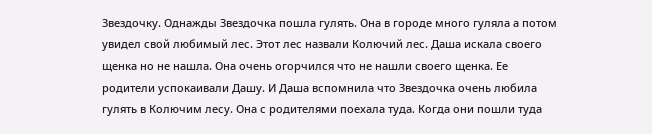Звездочку. Однажды Звездочка пошла гулять. Она в городе много гуляла а потом увидел свой любимый лес. Этот лес назвали Колючий лес. Даша искала своего щенка но не нашла. Она очень огорчился что не нашли своего щенка. Ее родители успокаивали Дашу. И Даша вспомнила что Звездочка очень любила гулять в Колючим лесу. Она с родителями поехала туда. Когда они пошли туда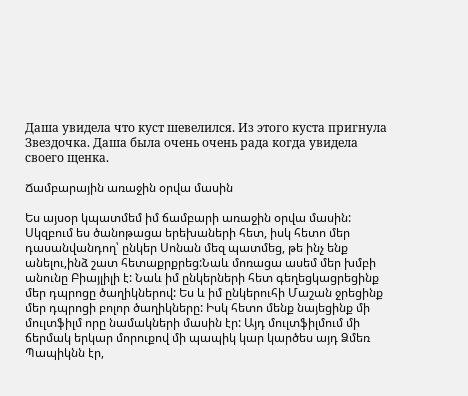Даша увидела что куст шевелился. Из этого куста пригнула Звездочка. Даша была очень очень рада когда увидела своего щенка.

Ճամբարային առաջին օրվա մասին

Ես այսօր կպատմեմ իմ ճամբարի առաջին օրվա մասին: Սկզբում ես ծանոթացա երեխաների հետ, իսկ հետո մեր դասանվանդող՝ ընկեր Սոնան մեզ պատմեց, թե ինչ ենք անելու,ինձ շատ հետաքրքրեց:Նաև մոռացա ասեմ մեր խմբի անունը Բիայլիլի է: Նաև իմ ընկերների հետ գեղեցկացրեցինք մեր դպրոցը ծաղիկներով: Ես և իմ ընկերուհի Մաշան ջրեցինք մեր դպրոցի բոլոր ծաղիկները: Իսկ հետո մենք նայեցինք մի մուլտֆիլմ որը նամակների մասին էր: Այդ մուլտֆիլմում մի ճերմակ երկար մորուքով մի պապիկ կար կարծես այդ Ձմեռ Պապիկնն էր,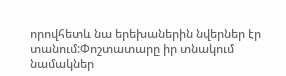որովհետև նա երեխաներին նվերներ էր տանում:Փոշտատարը իր տնակում նամակներ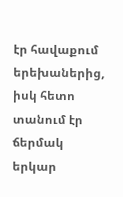էր հավաքում երեխաներից, իսկ հետո տանում էր ճերմակ երկար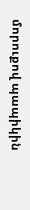մորուքով պապիկին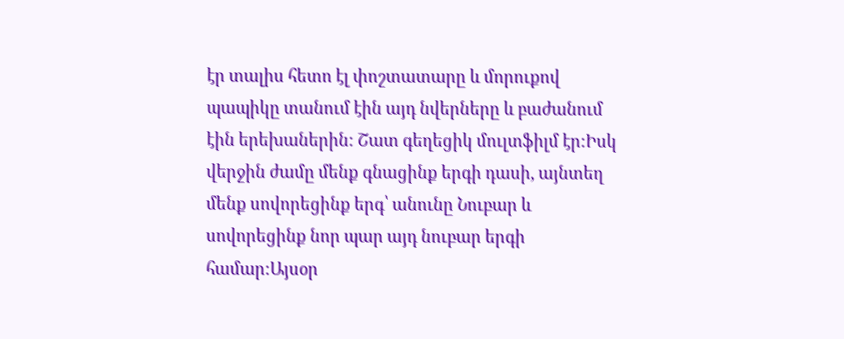էր տալիս հետո էլ փոշտատարը և մորուքով պապիկը տանում էին այդ նվերները և բաժանում էին երեխաներին: Շատ գեղեցիկ մուլտֆիլմ էր:Իսկ վերջին ժամը մենք գնացինք երգի դասի, այնտեղ մենք սովորեցինք երգ՝ անունը Նուբար և սովորեցինք նոր պար այդ նուբար երգի համար:Այսօր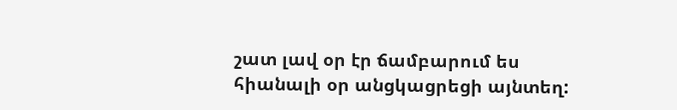շատ լավ օր էր ճամբարում ես հիանալի օր անցկացրեցի այնտեղ: